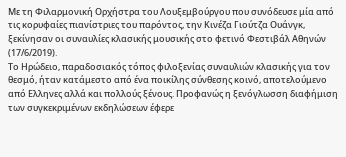Με τη Φιλαρμονική Ορχήστρα του Λουξεμβούργου που συνόδευσε μία από τις κορυφαίες πιανίστριες του παρόντος, την Κινέζα Γιούτζα Ουάνγκ, ξεκίνησαν οι συναυλίες κλασικής μουσικής στο φετινό Φεστιβάλ Αθηνών (17/6/2019).
Το Ηρώδειο, παραδοσιακός τόπος φιλοξενίας συναυλιών κλασικής για τον θεσμό, ήταν κατάμεστο από ένα ποικίλης σύνθεσης κοινό, αποτελούμενο από Ελληνες αλλά και πολλούς ξένους. Προφανώς η ξενόγλωσση διαφήμιση των συγκεκριμένων εκδηλώσεων έφερε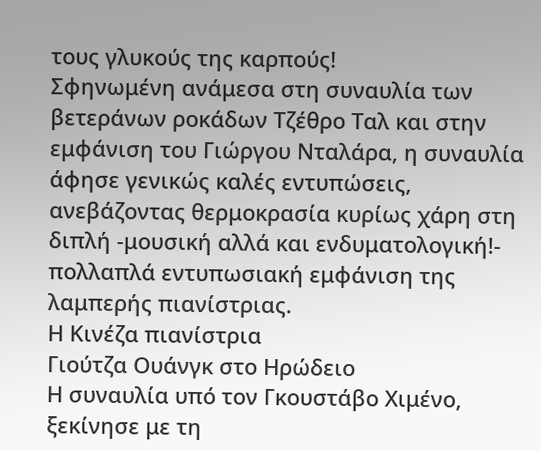τους γλυκούς της καρπούς!
Σφηνωμένη ανάμεσα στη συναυλία των βετεράνων ροκάδων Τζέθρο Ταλ και στην εμφάνιση του Γιώργου Νταλάρα, η συναυλία άφησε γενικώς καλές εντυπώσεις, ανεβάζοντας θερμοκρασία κυρίως χάρη στη διπλή -μουσική αλλά και ενδυματολογική!- πολλαπλά εντυπωσιακή εμφάνιση της λαμπερής πιανίστριας.
Η Κινέζα πιανίστρια
Γιούτζα Ουάνγκ στο Ηρώδειο
Η συναυλία υπό τον Γκουστάβο Χιμένο, ξεκίνησε με τη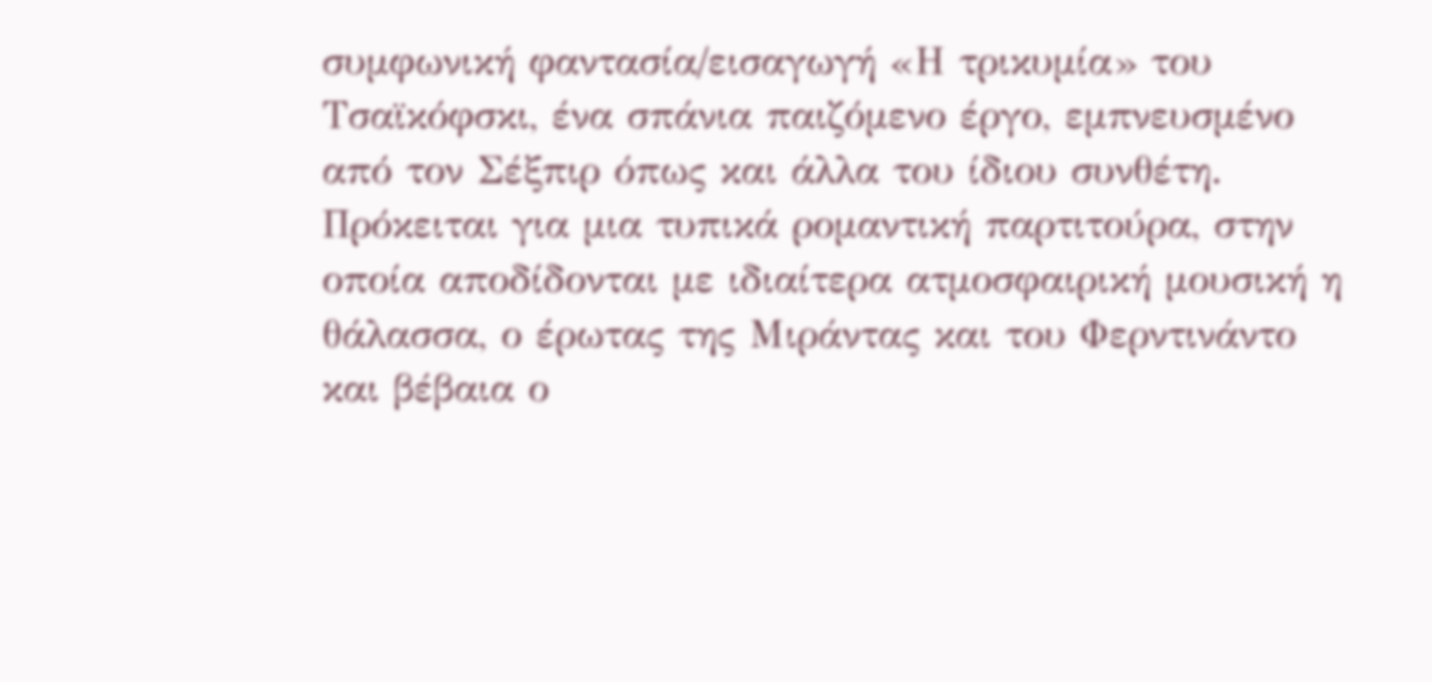συμφωνική φαντασία/εισαγωγή «Η τρικυμία» του Τσαϊκόφσκι, ένα σπάνια παιζόμενο έργο, εμπνευσμένο από τον Σέξπιρ όπως και άλλα του ίδιου συνθέτη. Πρόκειται για μια τυπικά ρομαντική παρτιτούρα, στην οποία αποδίδονται με ιδιαίτερα ατμοσφαιρική μουσική η θάλασσα, ο έρωτας της Μιράντας και του Φερντινάντο και βέβαια ο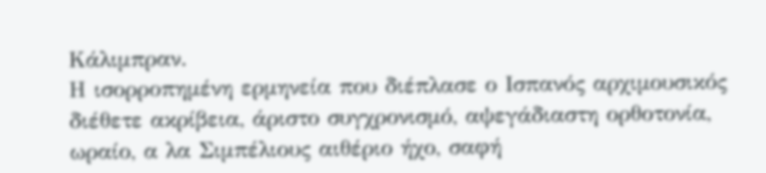Κάλιμπραν.
Η ισορροπημένη ερμηνεία που διέπλασε ο Ισπανός αρχιμουσικός διέθετε ακρίβεια, άριστο συγχρονισμό, αψεγάδιαστη ορθοτονία, ωραίο, α λα Σιμπέλιους αιθέριο ήχο, σαφή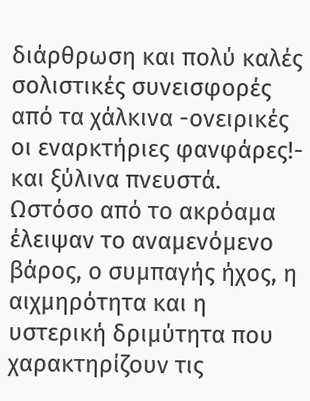διάρθρωση και πολύ καλές σολιστικές συνεισφορές από τα χάλκινα -ονειρικές οι εναρκτήριες φανφάρες!- και ξύλινα πνευστά. Ωστόσο από το ακρόαμα έλειψαν το αναμενόμενο βάρος, ο συμπαγής ήχος, η αιχμηρότητα και η υστερική δριμύτητα που χαρακτηρίζουν τις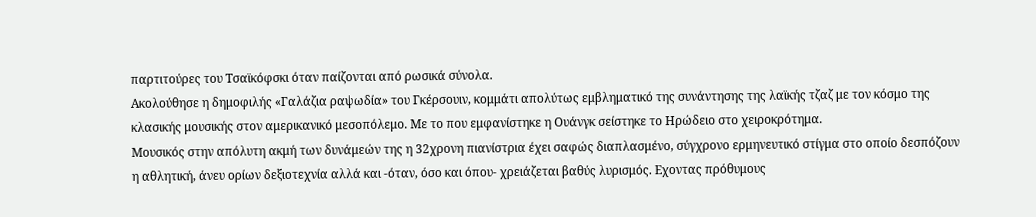παρτιτούρες του Τσαϊκόφσκι όταν παίζονται από ρωσικά σύνολα.
Ακολούθησε η δημοφιλής «Γαλάζια ραψωδία» του Γκέρσουιν, κομμάτι απολύτως εμβληματικό της συνάντησης της λαϊκής τζαζ με τον κόσμο της κλασικής μουσικής στον αμερικανικό μεσοπόλεμο. Με το που εμφανίστηκε η Ουάνγκ σείστηκε το Ηρώδειο στο χειροκρότημα.
Μουσικός στην απόλυτη ακμή των δυνάμεών της η 32χρονη πιανίστρια έχει σαφώς διαπλασμένο, σύγχρονο ερμηνευτικό στίγμα στο οποίο δεσπόζουν η αθλητική, άνευ ορίων δεξιοτεχνία αλλά και -όταν, όσο και όπου- χρειάζεται βαθύς λυρισμός. Εχοντας πρόθυμους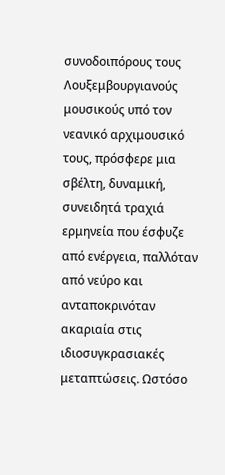συνοδοιπόρους τους Λουξεμβουργιανούς μουσικούς υπό τον νεανικό αρχιμουσικό τους, πρόσφερε μια σβέλτη, δυναμική, συνειδητά τραχιά ερμηνεία που έσφυζε από ενέργεια, παλλόταν από νεύρο και ανταποκρινόταν ακαριαία στις ιδιοσυγκρασιακές μεταπτώσεις. Ωστόσο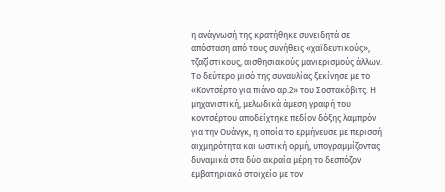η ανάγνωσή της κρατήθηκε συνειδητά σε απόσταση από τους συνήθεις «χαϊδευτικούς», τζαζίστικους, αισθησιακούς μανιερισμούς άλλων.
Το δεύτερο μισό της συναυλίας ξεκίνησε με το «Κοντσέρτο για πιάνο αρ.2» του Σοστακόβιτς. Η μηχανιστική, μελωδικά άμεση γραφή του κοντσέρτου αποδείχτηκε πεδίον δόξης λαμπρόν για την Ουάνγκ, η οποία το ερμήνευσε με περισσή αιχμηρότητα και ωστική ορμή, υπογραμμίζοντας δυναμικά στα δύο ακραία μέρη το δεσπόζον εμβατηριακό στοιχείο με τον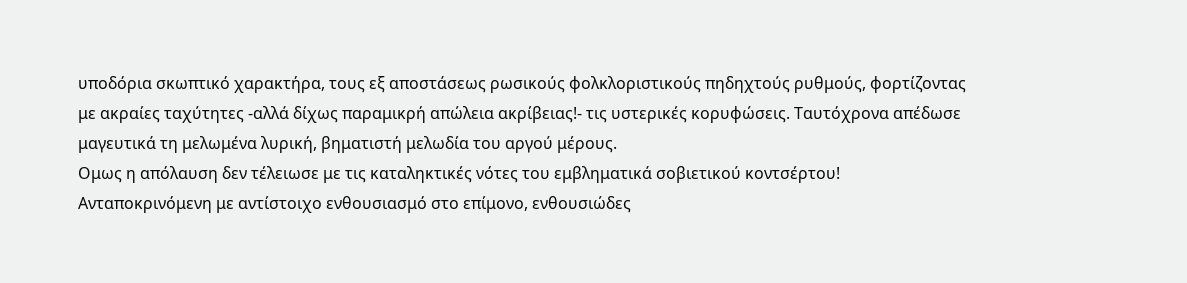υποδόρια σκωπτικό χαρακτήρα, τους εξ αποστάσεως ρωσικούς φολκλοριστικούς πηδηχτούς ρυθμούς, φορτίζοντας με ακραίες ταχύτητες -αλλά δίχως παραμικρή απώλεια ακρίβειας!- τις υστερικές κορυφώσεις. Ταυτόχρονα απέδωσε μαγευτικά τη μελωμένα λυρική, βηματιστή μελωδία του αργού μέρους.
Ομως η απόλαυση δεν τέλειωσε με τις καταληκτικές νότες του εμβληματικά σοβιετικού κοντσέρτου! Ανταποκρινόμενη με αντίστοιχο ενθουσιασμό στο επίμονο, ενθουσιώδες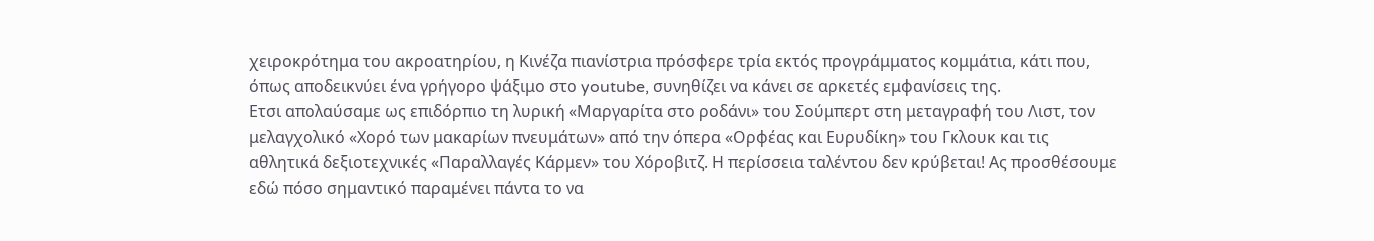χειροκρότημα του ακροατηρίου, η Κινέζα πιανίστρια πρόσφερε τρία εκτός προγράμματος κομμάτια, κάτι που, όπως αποδεικνύει ένα γρήγορο ψάξιμο στο youtube, συνηθίζει να κάνει σε αρκετές εμφανίσεις της.
Ετσι απολαύσαμε ως επιδόρπιο τη λυρική «Μαργαρίτα στο ροδάνι» του Σούμπερτ στη μεταγραφή του Λιστ, τον μελαγχολικό «Χορό των μακαρίων πνευμάτων» από την όπερα «Ορφέας και Ευρυδίκη» του Γκλουκ και τις αθλητικά δεξιοτεχνικές «Παραλλαγές Κάρμεν» του Χόροβιτζ. Η περίσσεια ταλέντου δεν κρύβεται! Ας προσθέσουμε εδώ πόσο σημαντικό παραμένει πάντα το να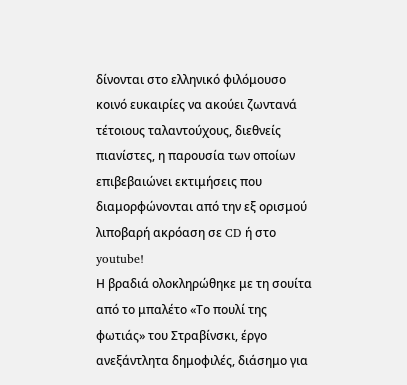δίνονται στο ελληνικό φιλόμουσο κοινό ευκαιρίες να ακούει ζωντανά τέτοιους ταλαντούχους, διεθνείς πιανίστες, η παρουσία των οποίων επιβεβαιώνει εκτιμήσεις που διαμορφώνονται από την εξ ορισμού λιποβαρή ακρόαση σε CD ή στο youtube!
Η βραδιά ολοκληρώθηκε με τη σουίτα από το μπαλέτο «Το πουλί της φωτιάς» του Στραβίνσκι, έργο ανεξάντλητα δημοφιλές, διάσημο για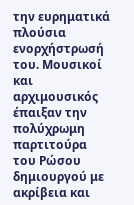την ευρηματικά πλούσια ενορχήστρωσή του. Μουσικοί και αρχιμουσικός έπαιξαν την πολύχρωμη παρτιτούρα του Ρώσου δημιουργού με ακρίβεια και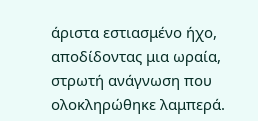άριστα εστιασμένο ήχο, αποδίδοντας μια ωραία, στρωτή ανάγνωση που ολοκληρώθηκε λαμπερά.